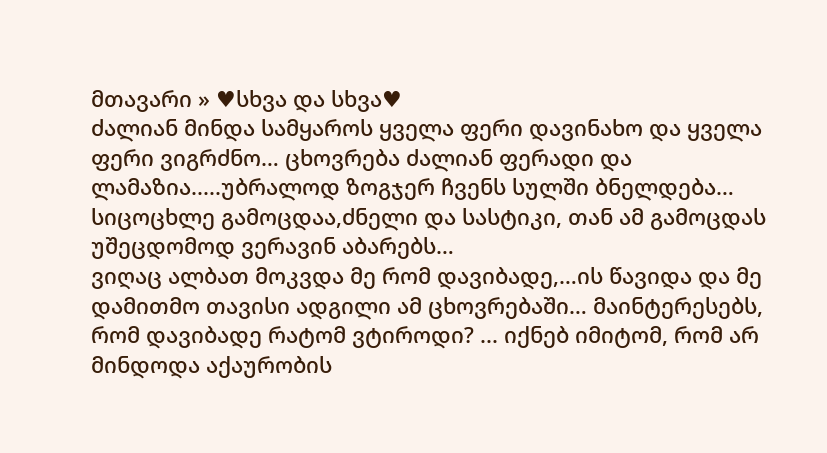მთავარი » ♥სხვა და სხვა♥
ძალიან მინდა სამყაროს ყველა ფერი დავინახო და ყველა ფერი ვიგრძნო… ცხოვრება ძალიან ფერადი და ლამაზია.....უბრალოდ ზოგჯერ ჩვენს სულში ბნელდება… სიცოცხლე გამოცდაა,ძნელი და სასტიკი, თან ამ გამოცდას უშეცდომოდ ვერავინ აბარებს…
ვიღაც ალბათ მოკვდა მე რომ დავიბადე,…ის წავიდა და მე დამითმო თავისი ადგილი ამ ცხოვრებაში… მაინტერესებს, რომ დავიბადე რატომ ვტიროდი? ... იქნებ იმიტომ, რომ არ მინდოდა აქაურობის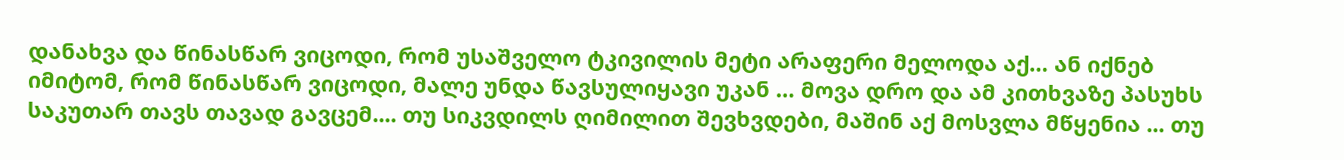დანახვა და წინასწარ ვიცოდი, რომ უსაშველო ტკივილის მეტი არაფერი მელოდა აქ… ან იქნებ იმიტომ, რომ წინასწარ ვიცოდი, მალე უნდა წავსულიყავი უკან … მოვა დრო და ამ კითხვაზე პასუხს საკუთარ თავს თავად გავცემ.... თუ სიკვდილს ღიმილით შევხვდები, მაშინ აქ მოსვლა მწყენია ... თუ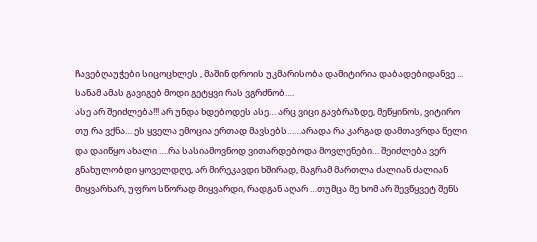ჩავებღაუჭები სიცოცხლეს , მაშინ დროის უკმარისობა დამიტირია დაბადებიდანვე ...
სანამ ამას გავიგებ მოდი გეტყვი რას ვგრძნობ….
ასე არ შეიძლება!!! არ უნდა ხდებოდეს ასე… არც ვიცი გავბრაზდე, მეწყინოს, ვიტირო თუ რა ვქნა… ეს ყველა ემოცია ერთად მავსებს……არადა რა კარგად დამთავრდა წელი და დაიწყო ახალი ….რა სასიამოვნოდ ვითარდებოდა მოვლენები… შეიძლება ვერ გნახულობდი ყოველდღე, არ მირეკავდი ხშირად, მაგრამ მართლა ძალიან ძალიან მიყვარხარ, უფრო სწორად მიყვარდი, რადგან აღარ …თუმცა მე ხომ არ შევწყვეტ შენს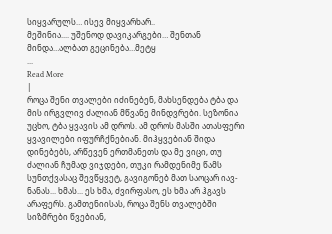სიყვარულს… ისევ მიყვარხარ..
მეშინია.... უშენოდ დავიკარგები… შენთან მინდა…ალბათ გეცინება…მეტყ
...
Read More
|
როცა შენი თვალები იძინებენ, მახსენდება ტბა და მის ირგვლივ ძალიან მწვანე მინდვრები. სეზონია უცხო, ტბა ყვავის ამ დროს. ამ დროს მასში ათასფერი ყვავილები იფურჩქნებიან. მიჰყვებიან შიდა დინებებს, არწევენ ერთმანეთს და მე ვიცი, თუ ძალიან ჩუმად ვიჯდები, თუკი რამდენიმე წამს სუნთქვასაც შევწყვეტ, გავიგონებ მათ საოცარ იავ-ნანას... ხმას... ეს ხმა, ძვირფასო, ეს ხმა არ ჰგავს არაფერს. გამთენიისას, როცა შენს თვალებში სიზმრები წვებიან,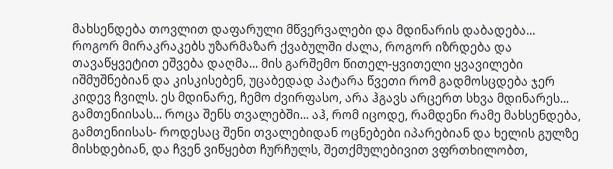მახსენდება თოვლით დაფარული მწვერვალები და მდინარის დაბადება... როგორ მირაკრაკებს უზარმაზარ ქვაბულში ძალა, როგორ იზრდება და თავაწყვეტით ეშვება დაღმა... მის გარშემო წითელ-ყვითელი ყვავილები იშმუშნებიან და კისკისებენ, უცაბედად პატარა წვეთი რომ გადმოსცდება ჯერ კიდევ ჩვილს. ეს მდინარე, ჩემო ძვირფასო, არა ჰგავს არცერთ სხვა მდინარეს... გამთენიისას... როცა შენს თვალებში... აჰ, რომ იცოდე, რამდენი რამე მახსენდება, გამთენიისას- როდესაც შენი თვალებიდან ოცნებები იპარებიან და ხელის გულზე მისხდებიან, და ჩვენ ვიწყებთ ჩურჩულს, შეთქმულებივით ვფრთხილობთ,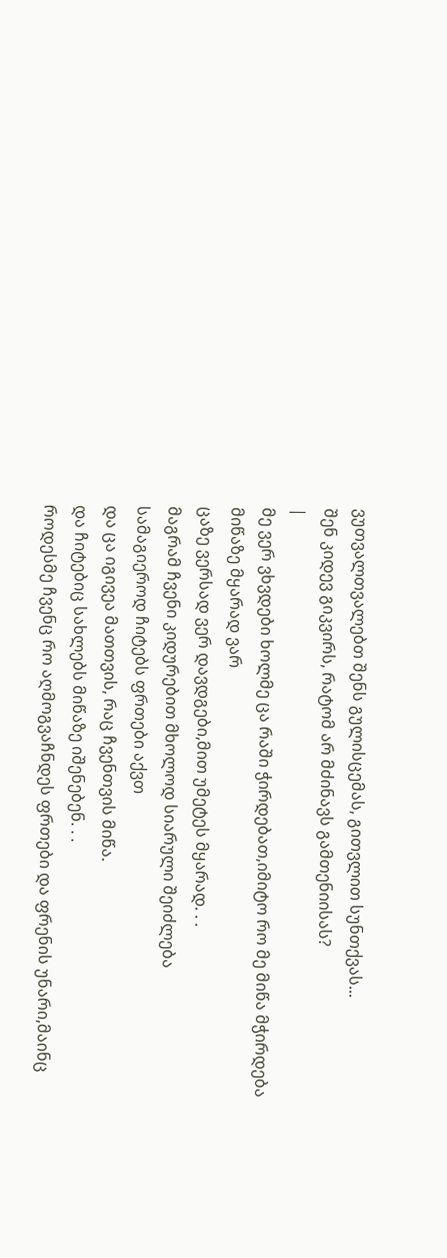ვუთვალთვალებთ შენს გულისცემას, გითვლით სუნთქვას...
შენ კიდევ გიკვირს, რატომ არ მძინავს გამთენიისას?
|
მე ვერ ვხვდები ხოლმე ცა რაში ჭირდებათ,იმიტო რო მე მიწა მჭირდება
მიწაზე მყარად ვარ
ცაზე ვერსად ვერ დავდგები,მით უმეტეს მყარად. . .
მაგრამ ჩვენი კიდურებით მხოლოდ სიარული შეიძლება
სამაგიეროდ ჩიტებს ფრთები აქვთ
და ცა იგივეა მათთვის, რაც ჩვენთვის მიწა.
და ჩიტებიც სახლებს მიწაზე იშენებენ. . .
როდესმე ჩვენც რო აღმოგვაჩნდეს ფრთები და ფრენის უნარი,მაინც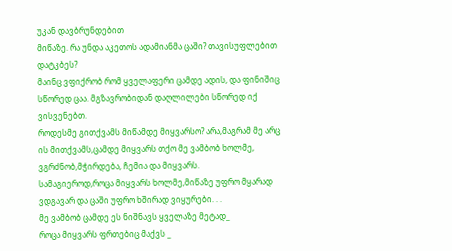უკან დავბრუნდებით
მიწაზე. რა უნდა აკეთოს ადამიანმა ცაში? თავისუფლებით დატკბეს?
მაინც ვფიქრობ რომ ყველაფერი ცამდე ადის, და ფინიშიც სწორედ ცაა. მგზავრობიდან დაღლილები სწორედ იქ ვისვენებთ.
როდესმე გითქვამს მიწამდე მიყვარსო? არა,მაგრამ მე არც ის მითქვამს,ცამდე მიყვარს თქო მე ვამბობ ხოლმე, ვგრძნობ,მჭირდება, ჩემია და მიყვარს.
სამაგიეროდ,როცა მიყვარს ხოლმე,მიწაზე უფრო მყარად ვდგავარ და ცაში უფრო ხშირად ვიყურები. . .
მე ვამბობ ცამდე ეს ნიშნავს ყველაზე მეტად_
როცა მიყვარს ფრთებიც მაქვს _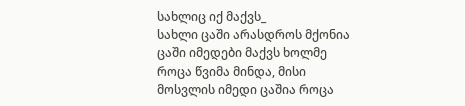სახლიც იქ მაქვს_
სახლი ცაში არასდროს მქონია ცაში იმედები მაქვს ხოლმე როცა წვიმა მინდა, მისი მოსვლის იმედი ცაშია როცა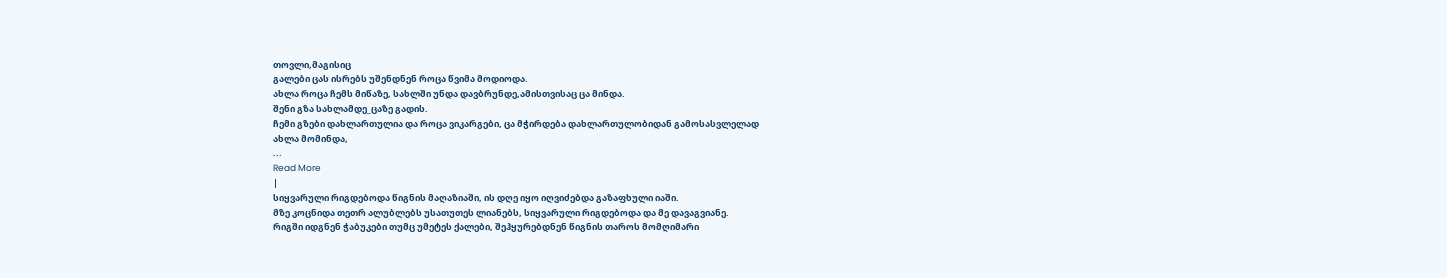თოვლი,მაგისიც
გალები ცას ისრებს უშენდნენ როცა წვიმა მოდიოდა.
ახლა როცა ჩემს მიწაზე, სახლში უნდა დავბრუნდე,ამისთვისაც ცა მინდა.
შენი გზა სახლამდე_ცაზე გადის.
ჩემი გზები დახლართულია და როცა ვიკარგები, ცა მჭირდება დახლართულობიდან გამოსასვლელად
ახლა მომინდა,
...
Read More
|
სიყვარული რიგდებოდა წიგნის მაღაზიაში, ის დღე იყო იღვიძებდა გაზაფხული იაში.
მზე კოცნიდა თეთრ ალუბლებს უსათუთეს ლიანებს, სიყვარული რიგდებოდა და მე დავაგვიანე.
რიგში იდგნენ ჭაბუკები თუმც უმეტეს ქალები, შეჰყურებდნენ წიგნის თაროს მომღიმარი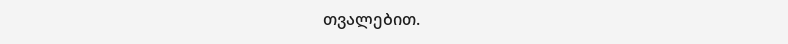თვალებით.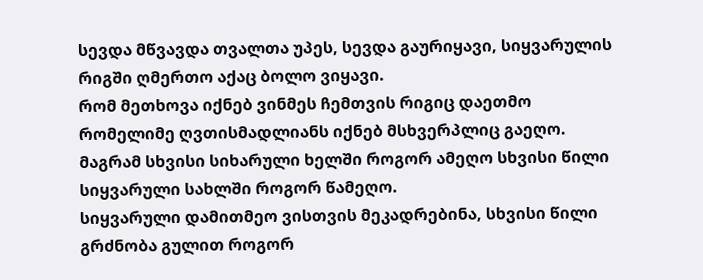სევდა მწვავდა თვალთა უპეს, სევდა გაურიყავი, სიყვარულის რიგში ღმერთო აქაც ბოლო ვიყავი.
რომ მეთხოვა იქნებ ვინმეს ჩემთვის რიგიც დაეთმო რომელიმე ღვთისმადლიანს იქნებ მსხვერპლიც გაეღო.
მაგრამ სხვისი სიხარული ხელში როგორ ამეღო სხვისი წილი სიყვარული სახლში როგორ წამეღო.
სიყვარული დამითმეო ვისთვის მეკადრებინა, სხვისი წილი გრძნობა გულით როგორ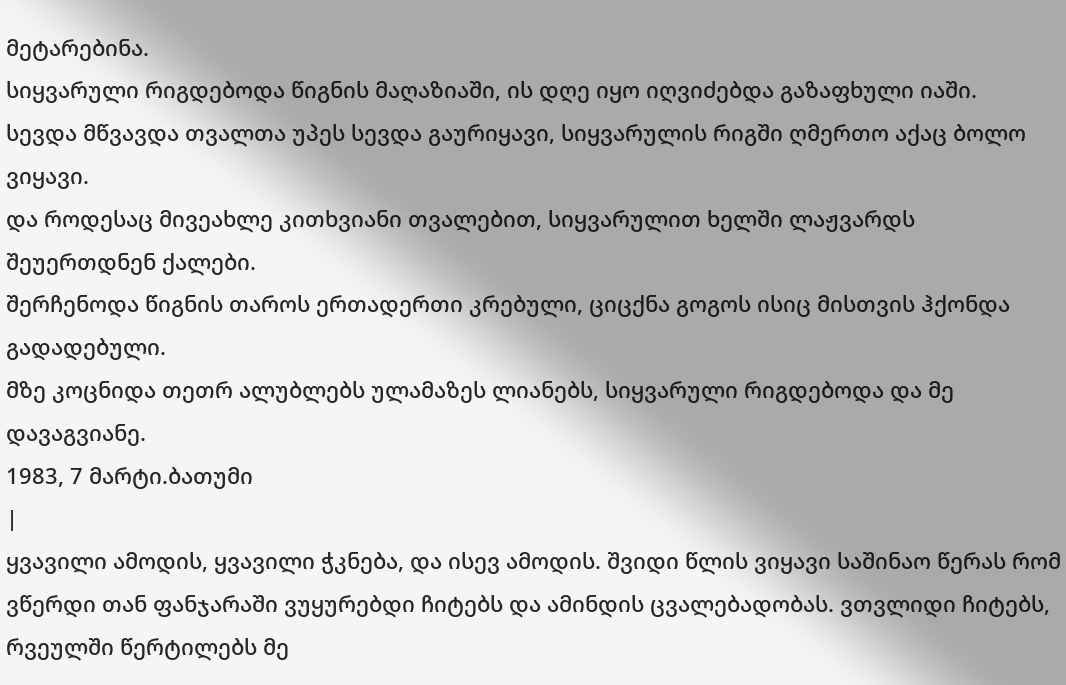მეტარებინა.
სიყვარული რიგდებოდა წიგნის მაღაზიაში, ის დღე იყო იღვიძებდა გაზაფხული იაში.
სევდა მწვავდა თვალთა უპეს სევდა გაურიყავი, სიყვარულის რიგში ღმერთო აქაც ბოლო ვიყავი.
და როდესაც მივეახლე კითხვიანი თვალებით, სიყვარულით ხელში ლაჟვარდს შეუერთდნენ ქალები.
შერჩენოდა წიგნის თაროს ერთადერთი კრებული, ციცქნა გოგოს ისიც მისთვის ჰქონდა გადადებული.
მზე კოცნიდა თეთრ ალუბლებს ულამაზეს ლიანებს, სიყვარული რიგდებოდა და მე დავაგვიანე.
1983, 7 მარტი.ბათუმი
|
ყვავილი ამოდის, ყვავილი ჭკნება, და ისევ ამოდის. შვიდი წლის ვიყავი საშინაო წერას რომ ვწერდი თან ფანჯარაში ვუყურებდი ჩიტებს და ამინდის ცვალებადობას. ვთვლიდი ჩიტებს, რვეულში წერტილებს მე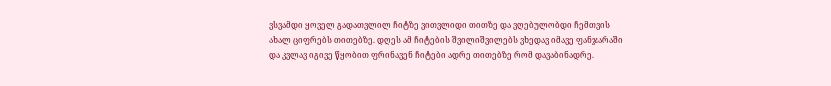ვსვამდი ყოველ გადათვლილ ჩიტზე ვითვლიდი თითზე და ვღებულობდი ჩემთვის ახალ ციფრებს თითებზე. დღეს ამ ჩიტების შვილიშვილებს ვხედავ იმავე ფანჯარაში და კვლავ იგივე წყობით ფრინავენ ჩიტები ადრე თითებზე რომ დავაბინადრე.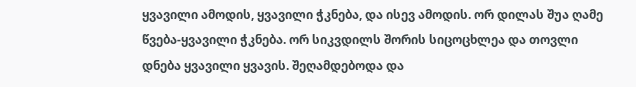ყვავილი ამოდის, ყვავილი ჭკნება, და ისევ ამოდის. ორ დილას შუა ღამე წვება-ყვავილი ჭკნება. ორ სიკვდილს შორის სიცოცხლეა და თოვლი დნება ყვავილი ყვავის. შეღამდებოდა და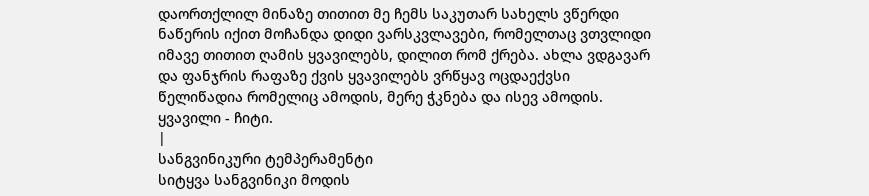დაორთქლილ მინაზე თითით მე ჩემს საკუთარ სახელს ვწერდი ნაწერის იქით მოჩანდა დიდი ვარსკვლავები, რომელთაც ვთვლიდი იმავე თითით ღამის ყვავილებს, დილით რომ ქრება. ახლა ვდგავარ და ფანჯრის რაფაზე ქვის ყვავილებს ვრწყავ ოცდაექვსი წელიწადია რომელიც ამოდის, მერე ჭკნება და ისევ ამოდის. ყვავილი - ჩიტი.
|
სანგვინიკური ტემპერამენტი
სიტყვა სანგვინიკი მოდის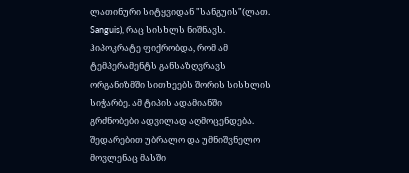ლათინური სიტყვიდან "სანგუის"(ლათ. Sanguis), რაც სისხლს ნიშნავს. ჰიპოკრატე ფიქრობდა, რომ ამ ტემპერამენტს განსაზღვრავს ორგანიზმში სითხეებს შორის სისხლის სიჭარბე. ამ ტიპის ადამიანში გრძნობები ადვილად აღმოცენდება. შედარებით უბრალო და უმნიშვნელო მოვლენაც მასში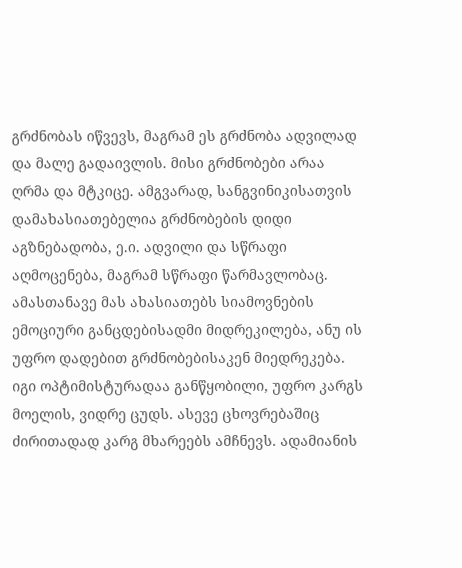გრძნობას იწვევს, მაგრამ ეს გრძნობა ადვილად და მალე გადაივლის. მისი გრძნობები არაა ღრმა და მტკიცე. ამგვარად, სანგვინიკისათვის დამახასიათებელია გრძნობების დიდი აგზნებადობა, ე.ი. ადვილი და სწრაფი აღმოცენება, მაგრამ სწრაფი წარმავლობაც. ამასთანავე მას ახასიათებს სიამოვნების ემოციური განცდებისადმი მიდრეკილება, ანუ ის უფრო დადებით გრძნობებისაკენ მიედრეკება. იგი ოპტიმისტურადაა განწყობილი, უფრო კარგს მოელის, ვიდრე ცუდს. ასევე ცხოვრებაშიც ძირითადად კარგ მხარეებს ამჩნევს. ადამიანის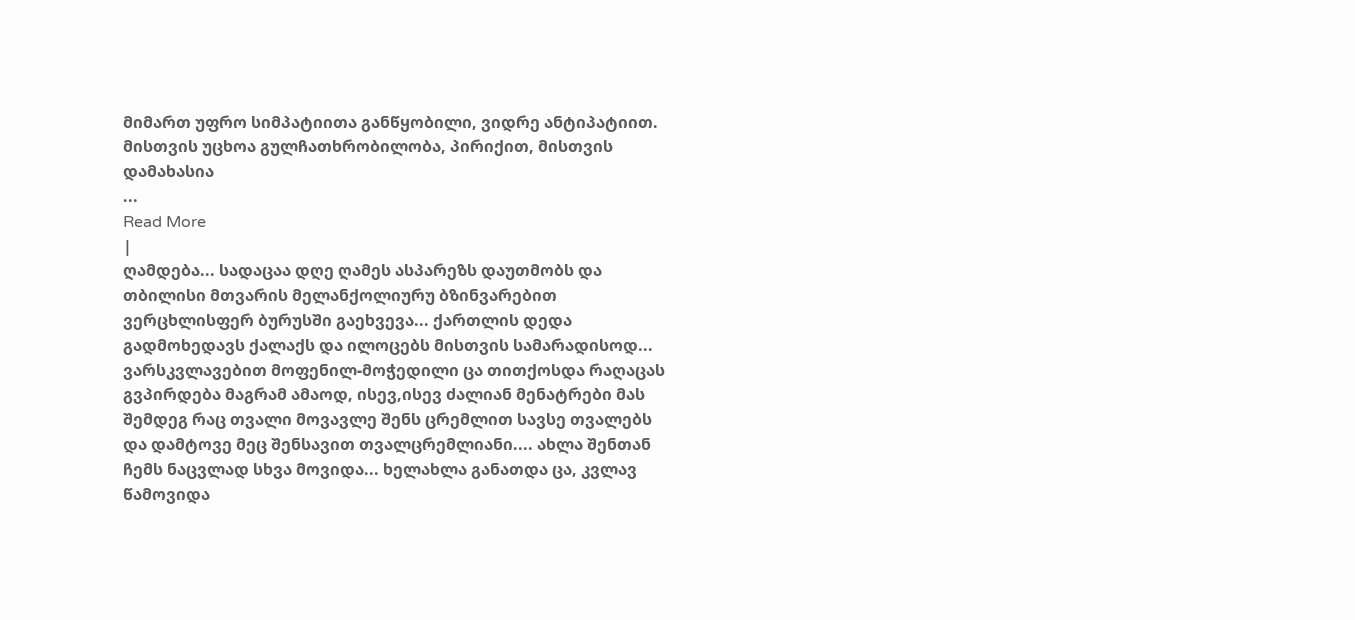მიმართ უფრო სიმპატიითა განწყობილი, ვიდრე ანტიპატიით. მისთვის უცხოა გულჩათხრობილობა, პირიქით, მისთვის დამახასია
...
Read More
|
ღამდება... სადაცაა დღე ღამეს ასპარეზს დაუთმობს და თბილისი მთვარის მელანქოლიურუ ბზინვარებით ვერცხლისფერ ბურუსში გაეხვევა... ქართლის დედა გადმოხედავს ქალაქს და ილოცებს მისთვის სამარადისოდ... ვარსკვლავებით მოფენილ-მოჭედილი ცა თითქოსდა რაღაცას გვპირდება მაგრამ ამაოდ, ისევ,ისევ ძალიან მენატრები მას შემდეგ რაც თვალი მოვავლე შენს ცრემლით სავსე თვალებს და დამტოვე მეც შენსავით თვალცრემლიანი.... ახლა შენთან ჩემს ნაცვლად სხვა მოვიდა... ხელახლა განათდა ცა, კვლავ წამოვიდა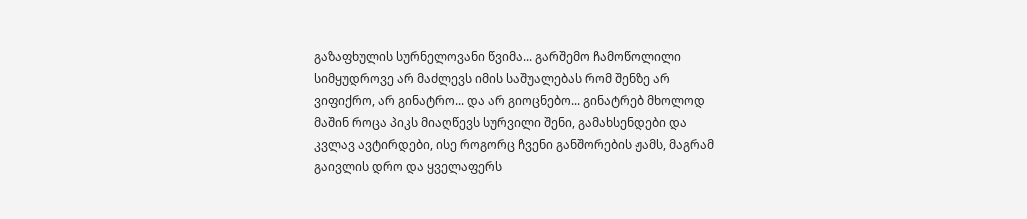გაზაფხულის სურნელოვანი წვიმა... გარშემო ჩამოწოლილი სიმყუდროვე არ მაძლევს იმის საშუალებას რომ შენზე არ ვიფიქრო, არ გინატრო... და არ გიოცნებო... გინატრებ მხოლოდ მაშინ როცა პიკს მიაღწევს სურვილი შენი, გამახსენდები და კვლავ ავტირდები, ისე როგორც ჩვენი განშორების ჟამს, მაგრამ გაივლის დრო და ყველაფერს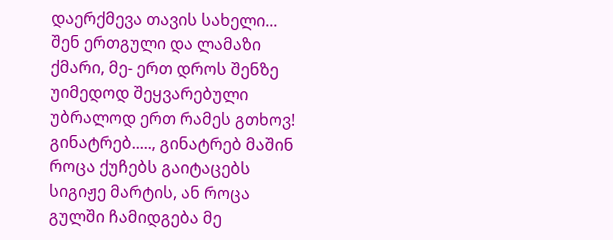დაერქმევა თავის სახელი... შენ ერთგული და ლამაზი ქმარი, მე- ერთ დროს შენზე უიმედოდ შეყვარებული
უბრალოდ ერთ რამეს გთხოვ! გინატრებ....., გინატრებ მაშინ როცა ქუჩებს გაიტაცებს სიგიჟე მარტის, ან როცა გულში ჩამიდგება მე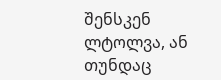შენსკენ ლტოლვა, ან თუნდაც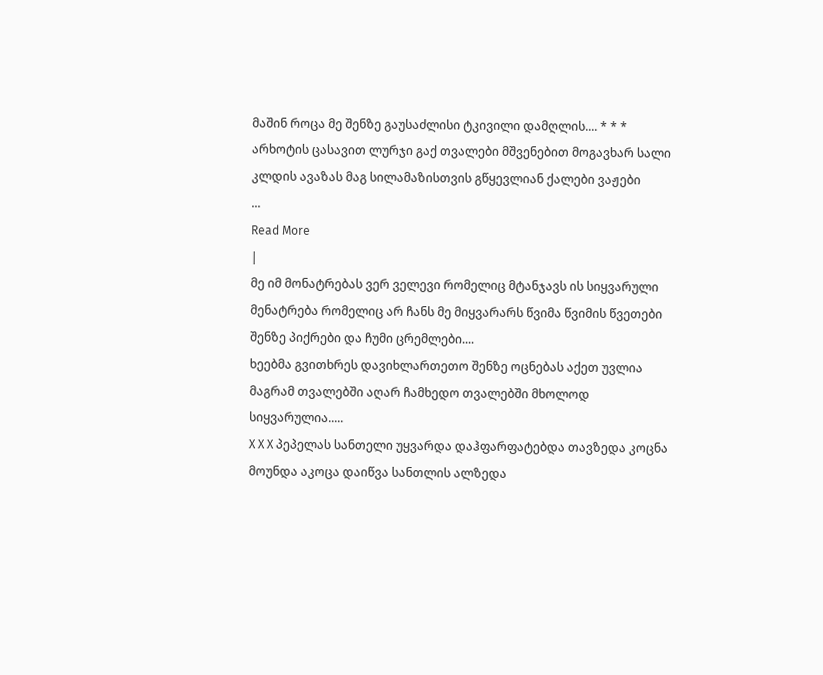მაშინ როცა მე შენზე გაუსაძლისი ტკივილი დამღლის.... * * * არხოტის ცასავით ლურჯი გაქ თვალები მშვენებით მოგავხარ სალი კლდის ავაზას მაგ სილამაზისთვის გწყევლიან ქალები ვაჟები
...
Read More
|
მე იმ მონატრებას ვერ ველევი რომელიც მტანჯავს ის სიყვარული მენატრება რომელიც არ ჩანს მე მიყვარარს წვიმა წვიმის წვეთები შენზე პიქრები და ჩუმი ცრემლები....
ხეებმა გვითხრეს დავიხლართეთო შენზე ოცნებას აქეთ უვლია მაგრამ თვალებში აღარ ჩამხედო თვალებში მხოლოდ სიყვარულია.....
X X X პეპელას სანთელი უყვარდა დაჰფარფატებდა თავზედა კოცნა მოუნდა აკოცა დაიწვა სანთლის ალზედა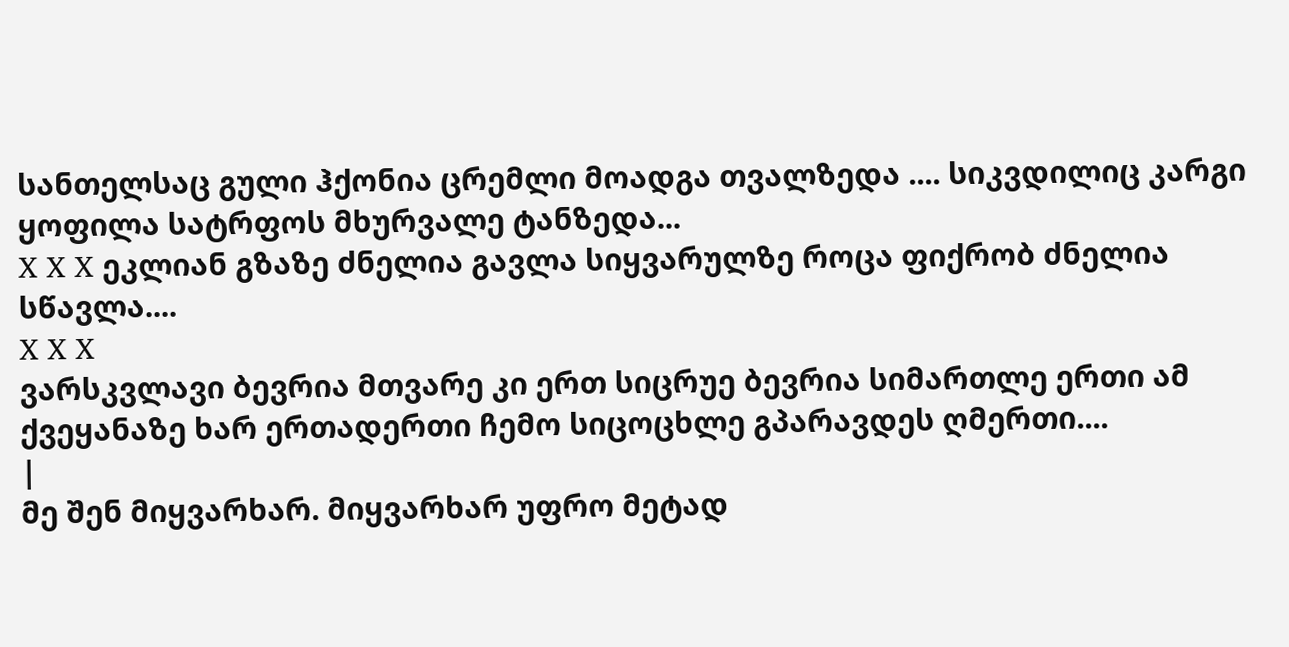სანთელსაც გული ჰქონია ცრემლი მოადგა თვალზედა .... სიკვდილიც კარგი ყოფილა სატრფოს მხურვალე ტანზედა...
X X X ეკლიან გზაზე ძნელია გავლა სიყვარულზე როცა ფიქრობ ძნელია სწავლა....
X X X
ვარსკვლავი ბევრია მთვარე კი ერთ სიცრუე ბევრია სიმართლე ერთი ამ ქვეყანაზე ხარ ერთადერთი ჩემო სიცოცხლე გპარავდეს ღმერთი....
|
მე შენ მიყვარხარ. მიყვარხარ უფრო მეტად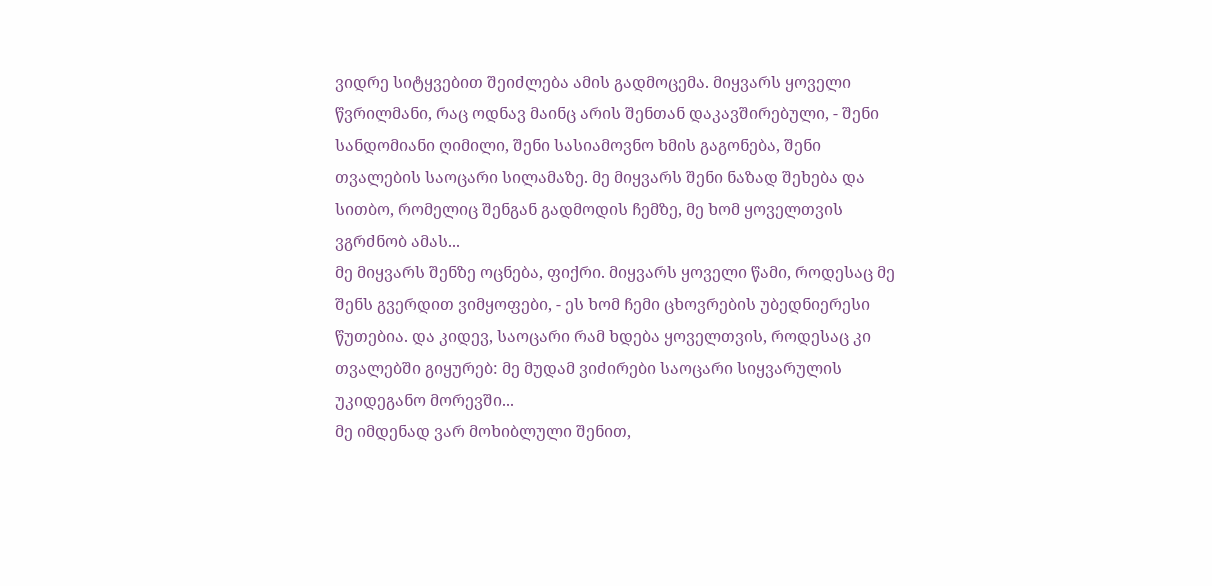ვიდრე სიტყვებით შეიძლება ამის გადმოცემა. მიყვარს ყოველი წვრილმანი, რაც ოდნავ მაინც არის შენთან დაკავშირებული, - შენი სანდომიანი ღიმილი, შენი სასიამოვნო ხმის გაგონება, შენი თვალების საოცარი სილამაზე. მე მიყვარს შენი ნაზად შეხება და სითბო, რომელიც შენგან გადმოდის ჩემზე, მე ხომ ყოველთვის ვგრძნობ ამას...
მე მიყვარს შენზე ოცნება, ფიქრი. მიყვარს ყოველი წამი, როდესაც მე შენს გვერდით ვიმყოფები, - ეს ხომ ჩემი ცხოვრების უბედნიერესი წუთებია. და კიდევ, საოცარი რამ ხდება ყოველთვის, როდესაც კი თვალებში გიყურებ: მე მუდამ ვიძირები საოცარი სიყვარულის უკიდეგანო მორევში...
მე იმდენად ვარ მოხიბლული შენით,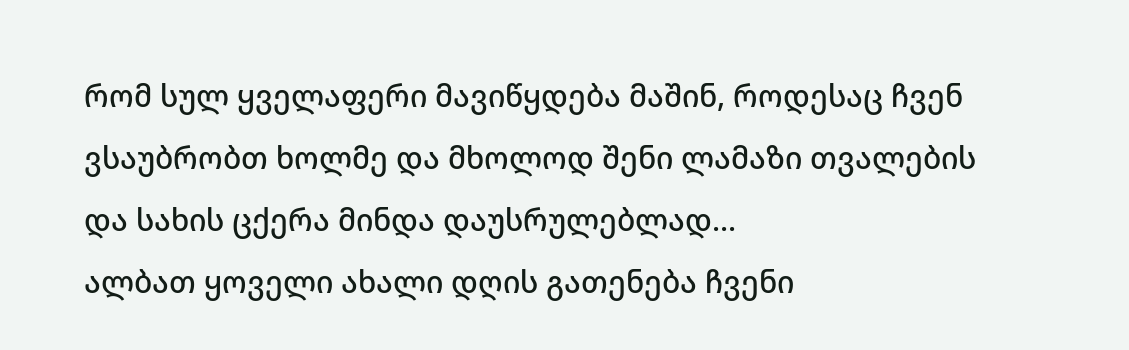რომ სულ ყველაფერი მავიწყდება მაშინ, როდესაც ჩვენ ვსაუბრობთ ხოლმე და მხოლოდ შენი ლამაზი თვალების და სახის ცქერა მინდა დაუსრულებლად...
ალბათ ყოველი ახალი დღის გათენება ჩვენი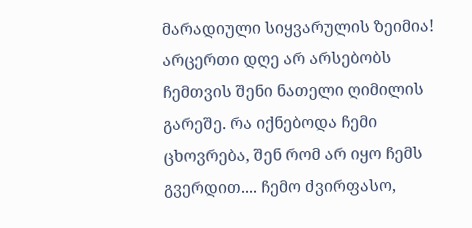მარადიული სიყვარულის ზეიმია! არცერთი დღე არ არსებობს ჩემთვის შენი ნათელი ღიმილის გარეშე. რა იქნებოდა ჩემი ცხოვრება, შენ რომ არ იყო ჩემს გვერდით.... ჩემო ძვირფასო,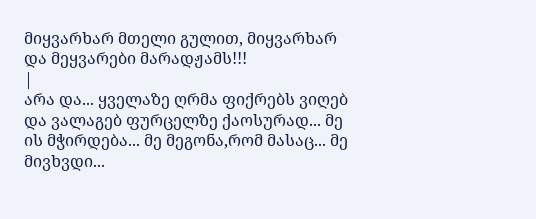მიყვარხარ მთელი გულით, მიყვარხარ და მეყვარები მარადჟამს!!!
|
არა და... ყველაზე ღრმა ფიქრებს ვიღებ და ვალაგებ ფურცელზე ქაოსურად... მე ის მჭირდება... მე მეგონა,რომ მასაც... მე მივხვდი...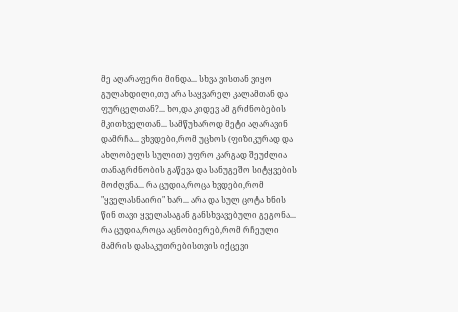მე აღარაფერი მინდა... სხვა ვისთან ვიყო გულახდილი,თუ არა საყვარელ კალამთან და ფურცელთან?... ხო,და კიდევ ამ გრძნობების მკითხველთან... სამწუხაროდ მეტი აღარავინ დამრჩა... ვხვდები,რომ უცხოს (ფიზიკურად და ახლობელს სულით) უფრო კარგად შეუძლია თანაგრძნობის გაწევა და სანუგეშო სიტყვების მოძღვნა... რა ცუდია,როცა ხვდები,რომ "ყველასნაირი" ხარ... არა და სულ ცოტა ხნის წინ თავი ყველასაგან განსხვავებული გეგონა... რა ცუდია,როცა აცნობიერებ,რომ რჩეული მამრის დასაკუთრებისთვის იქცევი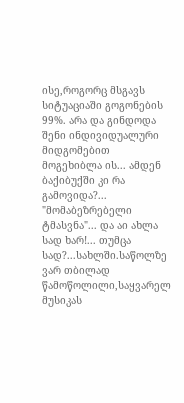ისე,როგორც მსგავს სიტუაციაში გოგონების 99%. არა და გინდოდა შენი ინდივიდუალური მიდგომებით მოგეხიბლა ის... ამდენ ბაქიბუქში კი რა გამოვიდა?... "მომაბეზრებელი ტმასვნა"... და აი ახლა სად ხარ!... თუმცა სად?...სახლში.საწოლზე ვარ თბილად წამოწოლილი,საყვარელ მუსიკას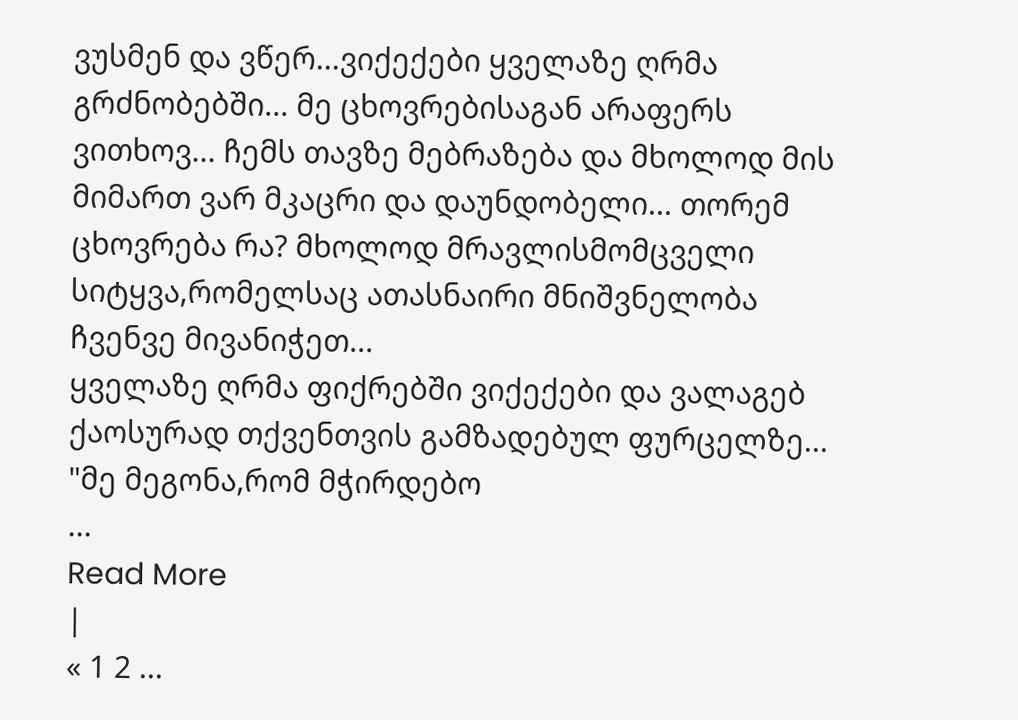ვუსმენ და ვწერ...ვიქექები ყველაზე ღრმა გრძნობებში... მე ცხოვრებისაგან არაფერს ვითხოვ... ჩემს თავზე მებრაზება და მხოლოდ მის მიმართ ვარ მკაცრი და დაუნდობელი... თორემ ცხოვრება რა? მხოლოდ მრავლისმომცველი სიტყვა,რომელსაც ათასნაირი მნიშვნელობა ჩვენვე მივანიჭეთ...
ყველაზე ღრმა ფიქრებში ვიქექები და ვალაგებ ქაოსურად თქვენთვის გამზადებულ ფურცელზე... "მე მეგონა,რომ მჭირდებო
...
Read More
|
« 1 2 ...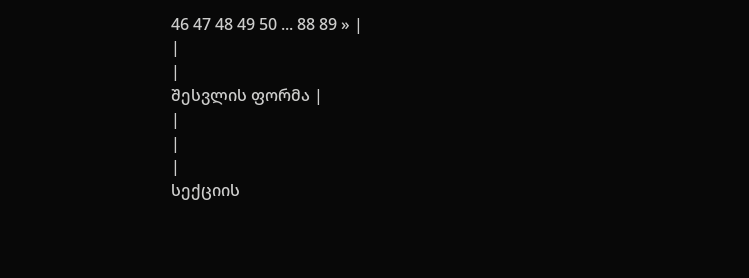46 47 48 49 50 ... 88 89 » |
|
|
შესვლის ფორმა |
|
|
|
სექციის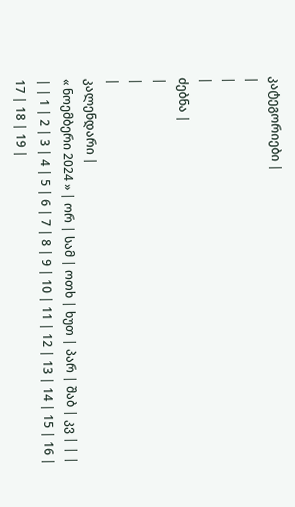კატეგორიები |
|
|
|
ძებნა |
|
|
|
კალენდარი |
« ნოემბერი 2024 » | ორ | სამ | ოთხ | ხუთ | პარ | შაბ | კვ | | | | | 1 | 2 | 3 | 4 | 5 | 6 | 7 | 8 | 9 | 10 | 11 | 12 | 13 | 14 | 15 | 16 | 17 | 18 | 19 |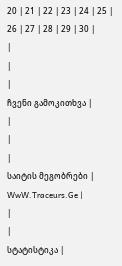20 | 21 | 22 | 23 | 24 | 25 | 26 | 27 | 28 | 29 | 30 |
|
|
|
ჩვენი გამოკითხვა |
|
|
|
საიტის მეგობრები |
WwW.Traceurs.Ge |
|
|
სტატისტიკა |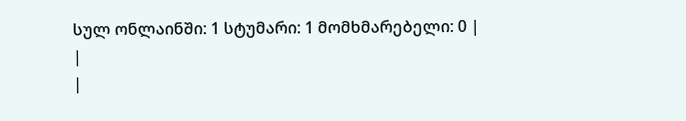სულ ონლაინში: 1 სტუმარი: 1 მომხმარებელი: 0 |
|
|